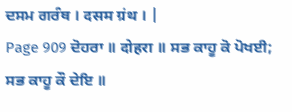ਦਸਮ ਗਰੰਥ । दसम ग्रंथ । |
Page 909 ਦੋਹਰਾ ॥ दोहरा ॥ ਸਭ ਕਾਹੂ ਕੋ ਪੋਖਈ; ਸਭ ਕਾਹੂ ਕੌ ਦੇਇ ॥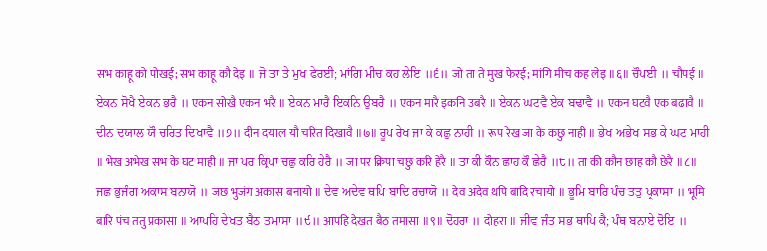सभ काहू को पोखई; सभ काहू कौ देइ ॥ ਜੋ ਤਾ ਤੇ ਮੁਖ ਫੇਰਈ; ਮਾਂਗਿ ਮੀਚ ਕਹ ਲੇਇ ॥੬॥ जो ता ते मुख फेरई; मांगि मीच कह लेइ ॥६॥ ਚੌਪਈ ॥ चौपई ॥ ਏਕਨ ਸੋਖੈ ਏਕਨ ਭਰੈ ॥ एकन सोखै एकन भरै ॥ ਏਕਨ ਮਾਰੈ ਇਕਨਿ ਉਬਰੈ ॥ एकन मारै इकनि उबरै ॥ ਏਕਨ ਘਟਵੈ ਏਕ ਬਢਾਵੈ ॥ एकन घटवै एक बढावै ॥ ਦੀਨ ਦਯਾਲ ਯੌ ਚਰਿਤ ਦਿਖਾਵੈ ॥੭॥ दीन दयाल यौ चरित दिखावै ॥७॥ ਰੂਪ ਰੇਖ ਜਾ ਕੇ ਕਛੁ ਨਾਹੀ ॥ रूप रेख जा के कछु नाही ॥ ਭੇਖ ਅਭੇਖ ਸਭ ਕੇ ਘਟ ਮਾਹੀ ॥ भेख अभेख सभ के घट माही ॥ ਜਾ ਪਰ ਕ੍ਰਿਪਾ ਚਛੁ ਕਰਿ ਹੇਰੈ ॥ जा पर क्रिपा चछु करि हेरै ॥ ਤਾ ਕੀ ਕੌਨ ਛਾਹ ਕੌ ਛੇਰੈ ॥੮॥ ता की कौन छाह कौ छेरै ॥८॥ ਜਛ ਭੁਜੰਗ ਅਕਾਸ ਬਨਾਯੋ ॥ जछ भुजंग अकास बनायो ॥ ਦੇਵ ਅਦੇਵ ਥਪਿ ਬਾਦਿ ਰਚਾਯੋ ॥ देव अदेव थपि बादि रचायो ॥ ਭੂਮਿ ਬਾਰਿ ਪੰਚ ਤਤੁ ਪ੍ਰਕਾਸਾ ॥ भूमि बारि पंच ततु प्रकासा ॥ ਆਪਹਿ ਦੇਖਤ ਬੈਠ ਤਮਾਸਾ ॥੯॥ आपहि देखत बैठ तमासा ॥९॥ ਦੋਹਰਾ ॥ दोहरा ॥ ਜੀਵ ਜੰਤ ਸਭ ਥਾਪਿ ਕੈ; ਪੰਥ ਬਨਾਏ ਦੋਇ ॥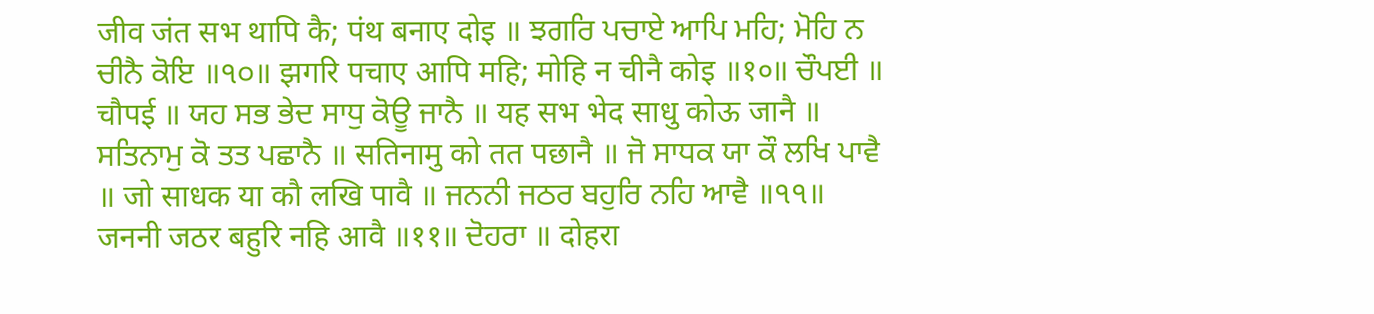जीव जंत सभ थापि कै; पंथ बनाए दोइ ॥ ਝਗਰਿ ਪਚਾਏ ਆਪਿ ਮਹਿ; ਮੋਹਿ ਨ ਚੀਨੈ ਕੋਇ ॥੧੦॥ झगरि पचाए आपि महि; मोहि न चीनै कोइ ॥१०॥ ਚੌਪਈ ॥ चौपई ॥ ਯਹ ਸਭ ਭੇਦ ਸਾਧੁ ਕੋਊ ਜਾਨੈ ॥ यह सभ भेद साधु कोऊ जानै ॥ ਸਤਿਨਾਮੁ ਕੋ ਤਤ ਪਛਾਨੈ ॥ सतिनामु को तत पछानै ॥ ਜੋ ਸਾਧਕ ਯਾ ਕੌ ਲਖਿ ਪਾਵੈ ॥ जो साधक या कौ लखि पावै ॥ ਜਨਨੀ ਜਠਰ ਬਹੁਰਿ ਨਹਿ ਆਵੈ ॥੧੧॥ जननी जठर बहुरि नहि आवै ॥११॥ ਦੋਹਰਾ ॥ दोहरा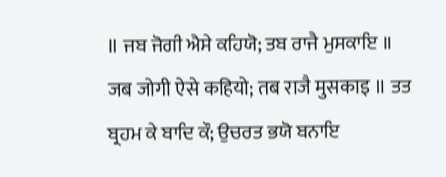॥ ਜਬ ਜੋਗੀ ਐਸੇ ਕਹਿਯੋ; ਤਬ ਰਾਜੈ ਮੁਸਕਾਇ ॥ जब जोगी ऐसे कहियो; तब राजै मुसकाइ ॥ ਤਤ ਬ੍ਰਹਮ ਕੇ ਬਾਦਿ ਕੌ; ਉਚਰਤ ਭਯੋ ਬਨਾਇ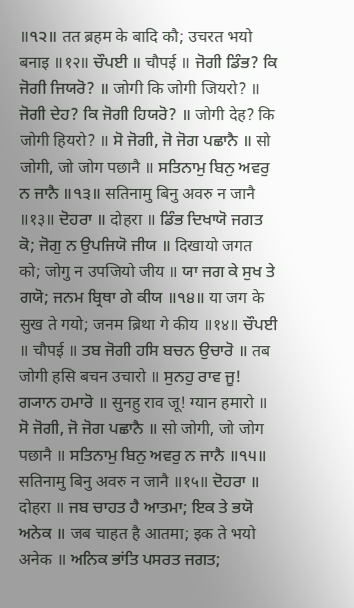॥੧੨॥ तत ब्रहम के बादि कौ; उचरत भयो बनाइ ॥१२॥ ਚੌਪਈ ॥ चौपई ॥ ਜੋਗੀ ਡਿੰਭ? ਕਿ ਜੋਗੀ ਜਿਯਰੋ? ॥ जोगी कि जोगी जियरो? ॥ ਜੋਗੀ ਦੇਹ? ਕਿ ਜੋਗੀ ਹਿਯਰੋ? ॥ जोगी देह? कि जोगी हियरो? ॥ ਸੋ ਜੋਗੀ, ਜੋ ਜੋਗ ਪਛਾਨੈ ॥ सो जोगी, जो जोग पछानै ॥ ਸਤਿਨਾਮੁ ਬਿਨੁ ਅਵਰੁ ਨ ਜਾਨੈ ॥੧੩॥ सतिनामु बिनु अवरु न जानै ॥१३॥ ਦੋਹਰਾ ॥ दोहरा ॥ ਡਿੰਭ ਦਿਖਾਯੋ ਜਗਤ ਕੋ; ਜੋਗੁ ਨ ਉਪਜਿਯੋ ਜੀਯ ॥ दिखायो जगत को; जोगु न उपजियो जीय ॥ ਯਾ ਜਗ ਕੇ ਸੁਖ ਤੇ ਗਯੋ; ਜਨਮ ਬ੍ਰਿਥਾ ਗੇ ਕੀਯ ॥੧੪॥ या जग के सुख ते गयो; जनम ब्रिथा गे कीय ॥१४॥ ਚੌਪਈ ॥ चौपई ॥ ਤਬ ਜੋਗੀ ਹਸਿ ਬਚਨ ਉਚਾਰੋ ॥ तब जोगी हसि बचन उचारो ॥ ਸੁਨਹੁ ਰਾਵ ਜੂ! ਗ੍ਯਾਨ ਹਮਾਰੋ ॥ सुनहु राव जू! ग्यान हमारो ॥ ਸੋ ਜੋਗੀ, ਜੋ ਜੋਗ ਪਛਾਨੈ ॥ सो जोगी, जो जोग पछानै ॥ ਸਤਿਨਾਮੁ ਬਿਨੁ ਅਵਰੁ ਨ ਜਾਨੈ ॥੧੫॥ सतिनामु बिनु अवरु न जानै ॥१५॥ ਦੋਹਰਾ ॥ दोहरा ॥ ਜਬ ਚਾਹਤ ਹੈ ਆਤਮਾ; ਇਕ ਤੇ ਭਯੋ ਅਨੇਕ ॥ जब चाहत है आतमा; इक ते भयो अनेक ॥ ਅਨਿਕ ਭਾਂਤਿ ਪਸਰਤ ਜਗਤ;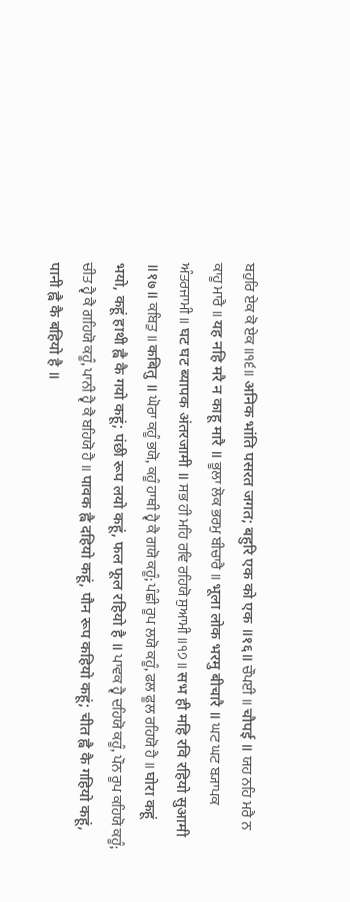ਬਹੁਰਿ ਏਕ ਕੋ ਏਕ ॥੧੬॥ अनिक भांति पसरत जगत; बहुरि एक को एक ॥१६॥ ਚੌਪਈ ॥ चौपई ॥ ਯਹ ਨਹਿ ਮਰੈ ਨ ਕਾਹੂ ਮਾਰੈ ॥ यह नहि मरै न काहू मारै ॥ ਭੂਲਾ ਲੋਕ ਭਰਮੁ ਬੀਚਾਰੈ ॥ भूला लोक भरमु बीचारै ॥ ਘਟ ਘਟ ਬ੍ਯਾਪਕ ਅੰਤਰਜਾਮੀ ॥ घट घट ब्यापक अंतरजामी ॥ ਸਭ ਹੀ ਮਹਿ ਰਵਿ ਰਹਿਯੋ ਸੁਆਮੀ ॥੧੭॥ सभ ही महि रवि रहियो सुआमी ॥१७॥ ਕਬਿਤੁ ॥ कबितु ॥ ਘੋਰਾ ਕਹੂੰ ਭਯੋ, ਕਹੂੰ ਹਾਥੀ ਹ੍ਵੈ ਕੈ ਗਯੋ ਕਹੂੰ; ਪੰਛੀ ਰੂਪ ਲਯੋ ਕਹੂੰ, ਫਲ ਫੂਲ ਰਹਿਯੋ ਹੈ ॥ घोरा कहूं भयो, कहूं हाथी ह्वै कै गयो कहूं; पंछी रूप लयो कहूं, फल फूल रहियो है ॥ ਪਾਵਕ ਹ੍ਵੈ ਦਹਿਯੋ ਕਹੂੰ, ਪੌਨ ਰੂਪ ਕਹਿਯੋ ਕਹੂੰ; ਚੀਤ ਹ੍ਵੈ ਕੈ ਗਹਿਯੋ ਕਹੂੰ, ਪਾਨੀ ਹ੍ਵੈ ਕੈ ਬਹਿਯੋ ਹੈ ॥ पावक ह्वै दहियो कहूं, पौन रूप कहियो कहूं; चीत ह्वै कै गहियो कहूं, पानी ह्वै कै बहियो है ॥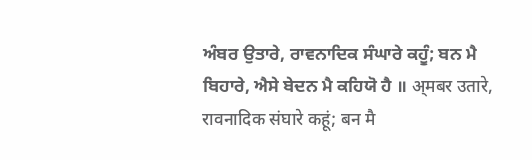ਅੰਬਰ ਉਤਾਰੇ, ਰਾਵਨਾਦਿਕ ਸੰਘਾਰੇ ਕਹੂੰ; ਬਨ ਮੈ ਬਿਹਾਰੇ, ਐਸੇ ਬੇਦਨ ਮੈ ਕਹਿਯੋ ਹੈ ॥ अ्मबर उतारे, रावनादिक संघारे कहूं; बन मै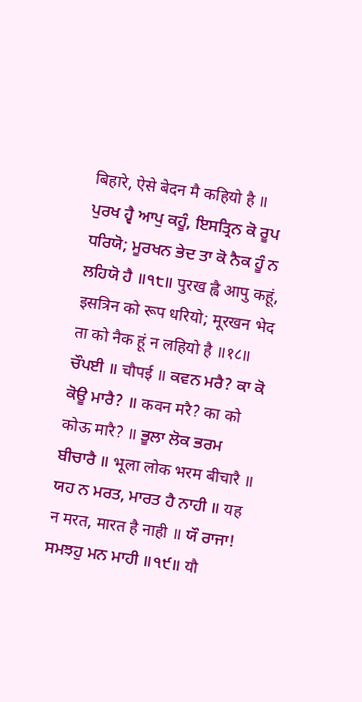बिहारे, ऐसे बेदन मै कहियो है ॥ ਪੁਰਖ ਹ੍ਵੈ ਆਪੁ ਕਹੂੰ, ਇਸਤ੍ਰਿਨ ਕੋ ਰੂਪ ਧਰਿਯੋ; ਮੂਰਖਨ ਭੇਦ ਤਾ ਕੋ ਨੈਕ ਹੂੰ ਨ ਲਹਿਯੋ ਹੈ ॥੧੮॥ पुरख ह्वै आपु कहूं, इसत्रिन को रूप धरियो; मूरखन भेद ता को नैक हूं न लहियो है ॥१८॥ ਚੌਪਈ ॥ चौपई ॥ ਕਵਨ ਮਰੈ? ਕਾ ਕੋ ਕੋਊ ਮਾਰੈ? ॥ कवन मरै? का को कोऊ मारै? ॥ ਭੂਲਾ ਲੋਕ ਭਰਮ ਬੀਚਾਰੈ ॥ भूला लोक भरम बीचारै ॥ ਯਹ ਨ ਮਰਤ, ਮਾਰਤ ਹੈ ਨਾਹੀ ॥ यह न मरत, मारत है नाही ॥ ਯੌ ਰਾਜਾ! ਸਮਝਹੁ ਮਨ ਮਾਹੀ ॥੧੯॥ यौ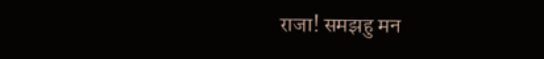राजा! समझहु मन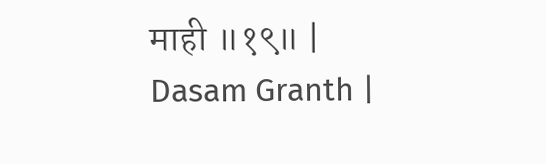माही ॥१९॥ |
Dasam Granth |